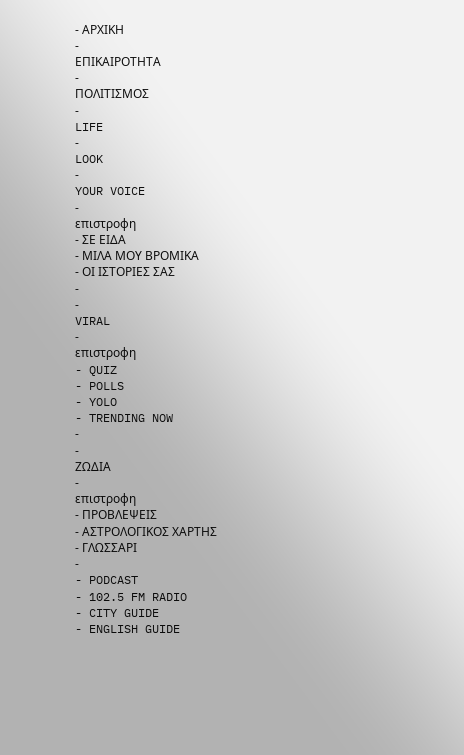- ΑΡΧΙΚΗ
-
ΕΠΙΚΑΙΡΟΤΗΤΑ
-
ΠΟΛΙΤΙΣΜΟΣ
-
LIFE
-
LOOK
-
YOUR VOICE
-
επιστροφη
- ΣΕ ΕΙΔΑ
- ΜΙΛΑ ΜΟΥ ΒΡΟΜΙΚΑ
- ΟΙ ΙΣΤΟΡΙΕΣ ΣΑΣ
-
-
VIRAL
-
επιστροφη
- QUIZ
- POLLS
- YOLO
- TRENDING NOW
-
-
ΖΩΔΙΑ
-
επιστροφη
- ΠΡΟΒΛΕΨΕΙΣ
- ΑΣΤΡΟΛΟΓΙΚΟΣ ΧΑΡΤΗΣ
- ΓΛΩΣΣΑΡΙ
-
- PODCAST
- 102.5 FM RADIO
- CITY GUIDE
- ENGLISH GUIDE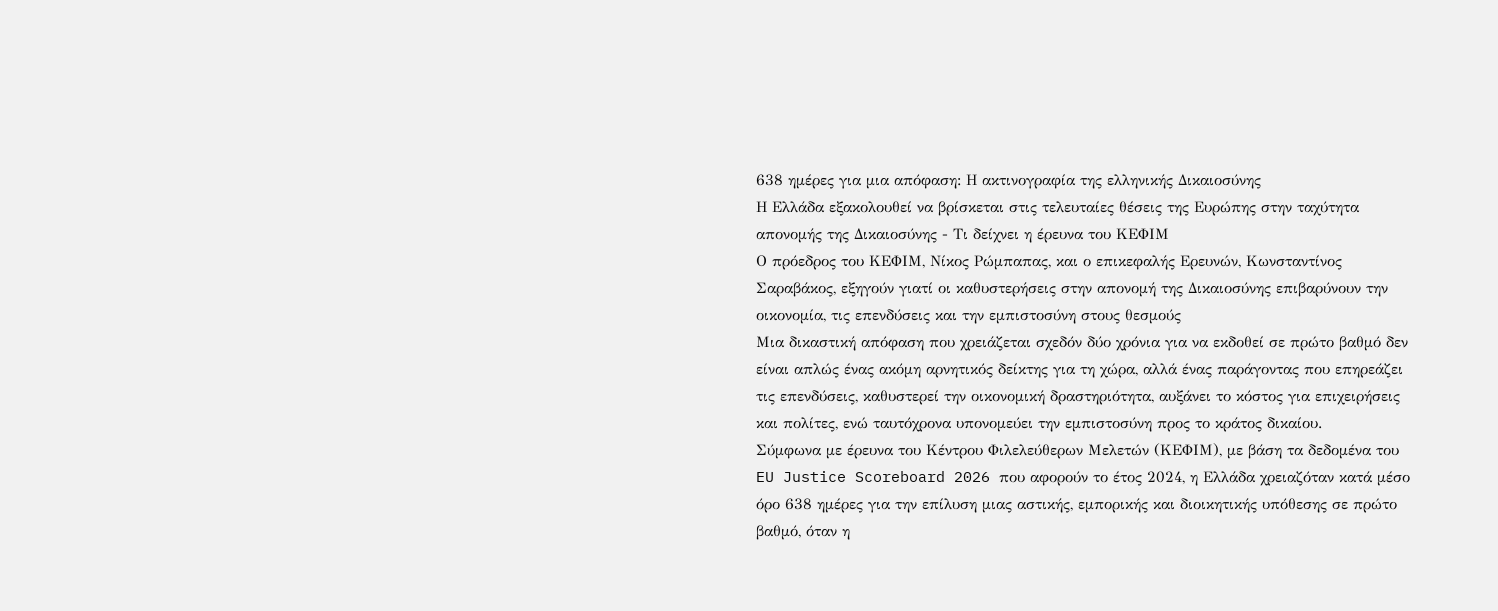638 ημέρες για μια απόφαση: Η ακτινογραφία της ελληνικής Δικαιοσύνης
Η Ελλάδα εξακολουθεί να βρίσκεται στις τελευταίες θέσεις της Ευρώπης στην ταχύτητα απονομής της Δικαιοσύνης - Τι δείχνει η έρευνα του ΚΕΦΙΜ
Ο πρόεδρος του ΚΕΦΙΜ, Νίκος Ρώμπαπας, και ο επικεφαλής Ερευνών, Κωνσταντίνος Σαραβάκος, εξηγούν γιατί οι καθυστερήσεις στην απονομή της Δικαιοσύνης επιβαρύνουν την οικονομία, τις επενδύσεις και την εμπιστοσύνη στους θεσμούς
Μια δικαστική απόφαση που χρειάζεται σχεδόν δύο χρόνια για να εκδοθεί σε πρώτο βαθμό δεν είναι απλώς ένας ακόμη αρνητικός δείκτης για τη χώρα, αλλά ένας παράγοντας που επηρεάζει τις επενδύσεις, καθυστερεί την οικονομική δραστηριότητα, αυξάνει το κόστος για επιχειρήσεις και πολίτες, ενώ ταυτόχρονα υπονομεύει την εμπιστοσύνη προς το κράτος δικαίου.
Σύμφωνα με έρευνα του Κέντρου Φιλελεύθερων Μελετών (ΚΕΦΙΜ), με βάση τα δεδομένα του EU Justice Scoreboard 2026 που αφορούν το έτος 2024, η Ελλάδα χρειαζόταν κατά μέσο όρο 638 ημέρες για την επίλυση μιας αστικής, εμπορικής και διοικητικής υπόθεσης σε πρώτο βαθμό, όταν η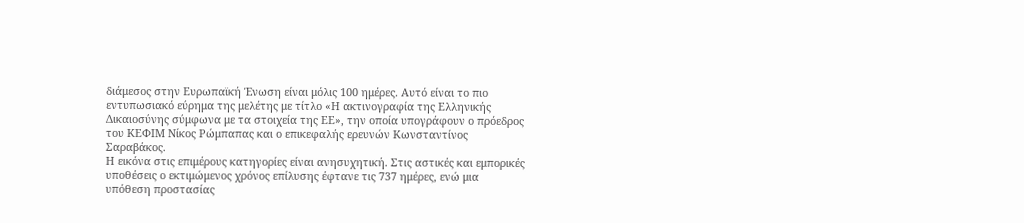διάμεσος στην Ευρωπαϊκή Ένωση είναι μόλις 100 ημέρες. Αυτό είναι το πιο εντυπωσιακό εύρημα της μελέτης με τίτλο «Η ακτινογραφία της Ελληνικής Δικαιοσύνης σύμφωνα με τα στοιχεία της ΕΕ», την οποία υπογράφουν ο πρόεδρος του ΚΕΦΙΜ Νίκος Ρώμπαπας και ο επικεφαλής ερευνών Κωνσταντίνος Σαραβάκος.
Η εικόνα στις επιμέρους κατηγορίες είναι ανησυχητική. Στις αστικές και εμπορικές υποθέσεις ο εκτιμώμενος χρόνος επίλυσης έφτανε τις 737 ημέρες, ενώ μια υπόθεση προστασίας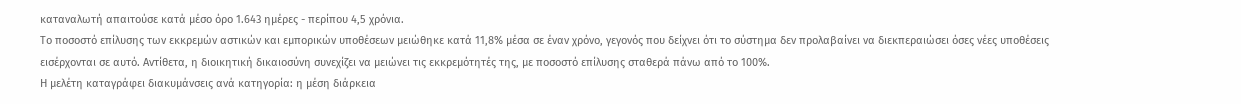καταναλωτή απαιτούσε κατά μέσο όρο 1.643 ημέρες - περίπου 4,5 χρόνια.
Το ποσοστό επίλυσης των εκκρεμών αστικών και εμπορικών υποθέσεων μειώθηκε κατά 11,8% μέσα σε έναν χρόνο, γεγονός που δείχνει ότι το σύστημα δεν προλαβαίνει να διεκπεραιώσει όσες νέες υποθέσεις εισέρχονται σε αυτό. Αντίθετα, η διοικητική δικαιοσύνη συνεχίζει να μειώνει τις εκκρεμότητές της, με ποσοστό επίλυσης σταθερά πάνω από το 100%.
Η μελέτη καταγράφει διακυμάνσεις ανά κατηγορία: η μέση διάρκεια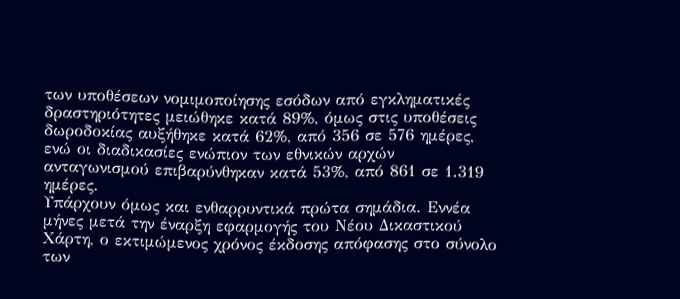των υποθέσεων νομιμοποίησης εσόδων από εγκληματικές δραστηριότητες μειώθηκε κατά 89%, όμως στις υποθέσεις δωροδοκίας αυξήθηκε κατά 62%, από 356 σε 576 ημέρες, ενώ οι διαδικασίες ενώπιον των εθνικών αρχών ανταγωνισμού επιβαρύνθηκαν κατά 53%, από 861 σε 1.319 ημέρες.
Υπάρχουν όμως και ενθαρρυντικά πρώτα σημάδια. Εννέα μήνες μετά την έναρξη εφαρμογής του Νέου Δικαστικού Χάρτη, ο εκτιμώμενος χρόνος έκδοσης απόφασης στο σύνολο των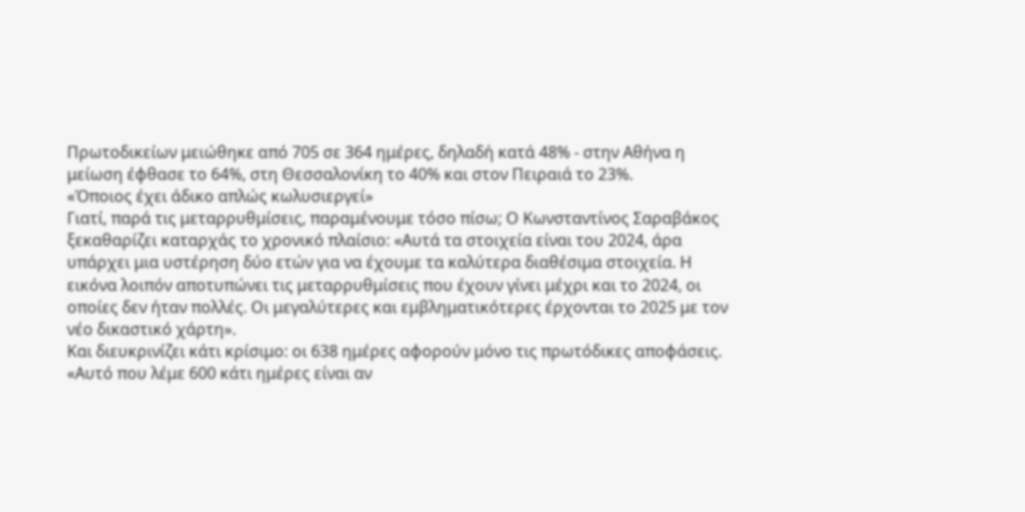Πρωτοδικείων μειώθηκε από 705 σε 364 ημέρες, δηλαδή κατά 48% - στην Αθήνα η μείωση έφθασε το 64%, στη Θεσσαλονίκη το 40% και στον Πειραιά το 23%.
«Όποιος έχει άδικο απλώς κωλυσιεργεί»
Γιατί, παρά τις μεταρρυθμίσεις, παραμένουμε τόσο πίσω; Ο Κωνσταντίνος Σαραβάκος ξεκαθαρίζει καταρχάς το χρονικό πλαίσιο: «Αυτά τα στοιχεία είναι του 2024, άρα υπάρχει μια υστέρηση δύο ετών για να έχουμε τα καλύτερα διαθέσιμα στοιχεία. Η εικόνα λοιπόν αποτυπώνει τις μεταρρυθμίσεις που έχουν γίνει μέχρι και το 2024, οι οποίες δεν ήταν πολλές. Οι μεγαλύτερες και εμβληματικότερες έρχονται το 2025 με τον νέο δικαστικό χάρτη».
Και διευκρινίζει κάτι κρίσιμο: οι 638 ημέρες αφορούν μόνο τις πρωτόδικες αποφάσεις. «Αυτό που λέμε 600 κάτι ημέρες είναι αν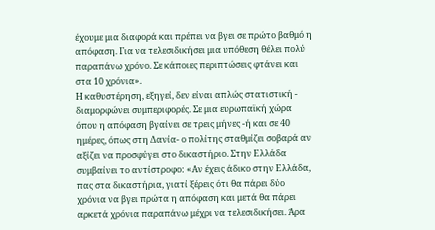έχουμε μια διαφορά και πρέπει να βγει σε πρώτο βαθμό η απόφαση. Για να τελεσιδικήσει μια υπόθεση θέλει πολύ παραπάνω χρόνο. Σε κάποιες περιπτώσεις φτάνει και στα 10 χρόνια».
Η καθυστέρηση, εξηγεί, δεν είναι απλώς στατιστική - διαμορφώνει συμπεριφορές. Σε μια ευρωπαϊκή χώρα όπου η απόφαση βγαίνει σε τρεις μήνες -ή και σε 40 ημέρες, όπως στη Δανία- ο πολίτης σταθμίζει σοβαρά αν αξίζει να προσφύγει στο δικαστήριο. Στην Ελλάδα συμβαίνει το αντίστροφο: «Αν έχεις άδικο στην Ελλάδα, πας στα δικαστήρια, γιατί ξέρεις ότι θα πάρει δύο χρόνια να βγει πρώτα η απόφαση και μετά θα πάρει αρκετά χρόνια παραπάνω μέχρι να τελεσιδικήσει. Άρα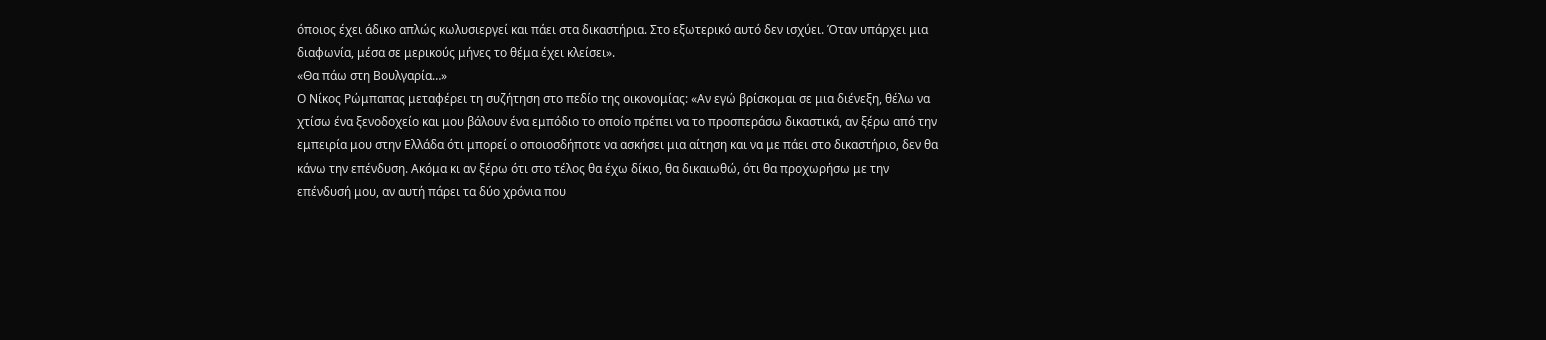όποιος έχει άδικο απλώς κωλυσιεργεί και πάει στα δικαστήρια. Στο εξωτερικό αυτό δεν ισχύει. Όταν υπάρχει μια διαφωνία, μέσα σε μερικούς μήνες το θέμα έχει κλείσει».
«Θα πάω στη Βουλγαρία…»
Ο Νίκος Ρώμπαπας μεταφέρει τη συζήτηση στο πεδίο της οικονομίας: «Αν εγώ βρίσκομαι σε μια διένεξη, θέλω να χτίσω ένα ξενοδοχείο και μου βάλουν ένα εμπόδιο το οποίο πρέπει να το προσπεράσω δικαστικά, αν ξέρω από την εμπειρία μου στην Ελλάδα ότι μπορεί ο οποιοσδήποτε να ασκήσει μια αίτηση και να με πάει στο δικαστήριο, δεν θα κάνω την επένδυση. Ακόμα κι αν ξέρω ότι στο τέλος θα έχω δίκιο, θα δικαιωθώ, ότι θα προχωρήσω με την επένδυσή μου, αν αυτή πάρει τα δύο χρόνια που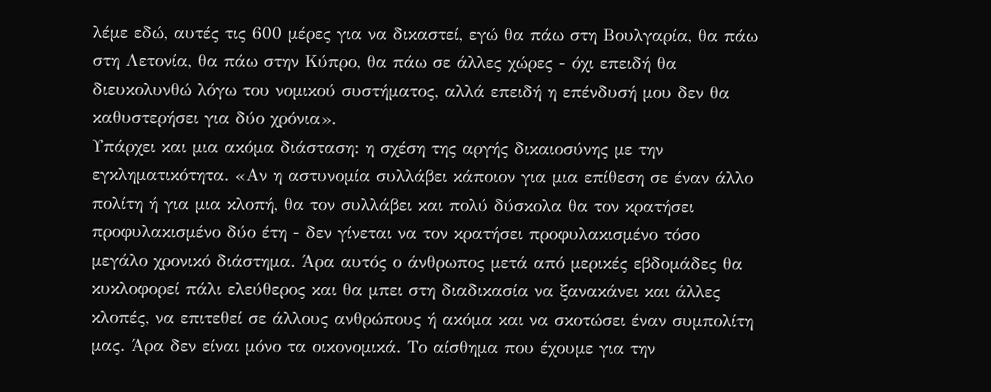λέμε εδώ, αυτές τις 600 μέρες για να δικαστεί, εγώ θα πάω στη Βουλγαρία, θα πάω στη Λετονία, θα πάω στην Κύπρο, θα πάω σε άλλες χώρες - όχι επειδή θα διευκολυνθώ λόγω του νομικού συστήματος, αλλά επειδή η επένδυσή μου δεν θα καθυστερήσει για δύο χρόνια».
Υπάρχει και μια ακόμα διάσταση: η σχέση της αργής δικαιοσύνης με την εγκληματικότητα. «Αν η αστυνομία συλλάβει κάποιον για μια επίθεση σε έναν άλλο πολίτη ή για μια κλοπή, θα τον συλλάβει και πολύ δύσκολα θα τον κρατήσει προφυλακισμένο δύο έτη - δεν γίνεται να τον κρατήσει προφυλακισμένο τόσο μεγάλο χρονικό διάστημα. Άρα αυτός ο άνθρωπος μετά από μερικές εβδομάδες θα κυκλοφορεί πάλι ελεύθερος και θα μπει στη διαδικασία να ξανακάνει και άλλες κλοπές, να επιτεθεί σε άλλους ανθρώπους ή ακόμα και να σκοτώσει έναν συμπολίτη μας. Άρα δεν είναι μόνο τα οικονομικά. Το αίσθημα που έχουμε για την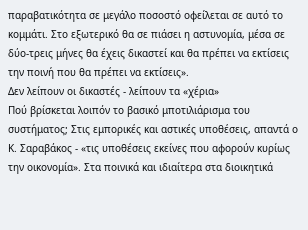παραβατικότητα σε μεγάλο ποσοστό οφείλεται σε αυτό το κομμάτι. Στο εξωτερικό θα σε πιάσει η αστυνομία, μέσα σε δύο-τρεις μήνες θα έχεις δικαστεί και θα πρέπει να εκτίσεις την ποινή που θα πρέπει να εκτίσεις».
Δεν λείπουν οι δικαστές - λείπουν τα «χέρια»
Πού βρίσκεται λοιπόν το βασικό μποτιλιάρισμα του συστήματος; Στις εμπορικές και αστικές υποθέσεις, απαντά ο Κ. Σαραβάκος - «τις υποθέσεις εκείνες που αφορούν κυρίως την οικονομία». Στα ποινικά και ιδιαίτερα στα διοικητικά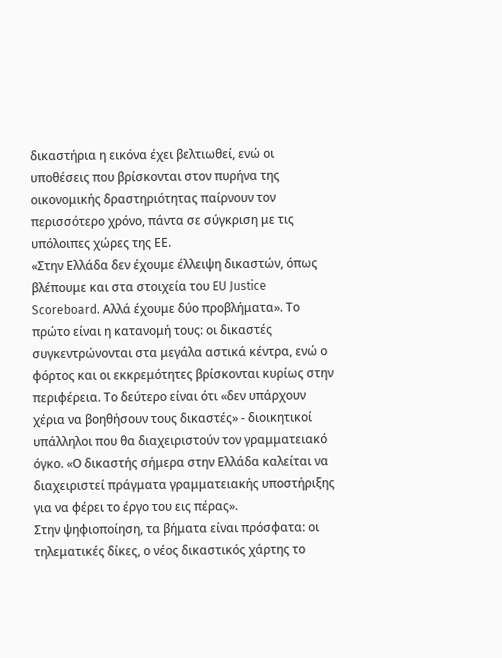δικαστήρια η εικόνα έχει βελτιωθεί, ενώ οι υποθέσεις που βρίσκονται στον πυρήνα της οικονομικής δραστηριότητας παίρνουν τον περισσότερο χρόνο, πάντα σε σύγκριση με τις υπόλοιπες χώρες της ΕΕ.
«Στην Ελλάδα δεν έχουμε έλλειψη δικαστών, όπως βλέπουμε και στα στοιχεία του EU Justice Scoreboard. Αλλά έχουμε δύο προβλήματα». Το πρώτο είναι η κατανομή τους: οι δικαστές συγκεντρώνονται στα μεγάλα αστικά κέντρα, ενώ ο φόρτος και οι εκκρεμότητες βρίσκονται κυρίως στην περιφέρεια. Το δεύτερο είναι ότι «δεν υπάρχουν χέρια να βοηθήσουν τους δικαστές» - διοικητικοί υπάλληλοι που θα διαχειριστούν τον γραμματειακό όγκο. «Ο δικαστής σήμερα στην Ελλάδα καλείται να διαχειριστεί πράγματα γραμματειακής υποστήριξης για να φέρει το έργο του εις πέρας».
Στην ψηφιοποίηση, τα βήματα είναι πρόσφατα: οι τηλεματικές δίκες, ο νέος δικαστικός χάρτης το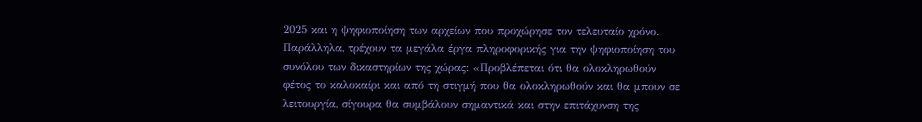2025 και η ψηφιοποίηση των αρχείων που προχώρησε τον τελευταίο χρόνο. Παράλληλα, τρέχουν τα μεγάλα έργα πληροφορικής για την ψηφιοποίηση του συνόλου των δικαστηρίων της χώρας: «Προβλέπεται ότι θα ολοκληρωθούν φέτος το καλοκαίρι και από τη στιγμή που θα ολοκληρωθούν και θα μπουν σε λειτουργία, σίγουρα θα συμβάλουν σημαντικά και στην επιτάχυνση της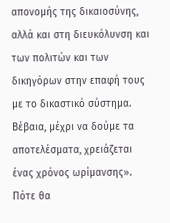απονομής της δικαιοσύνης, αλλά και στη διευκόλυνση και των πολιτών και των δικηγόρων στην επαφή τους με το δικαστικό σύστημα. Βέβαια, μέχρι να δούμε τα αποτελέσματα, χρειάζεται ένας χρόνος ωρίμανσης».
Πότε θα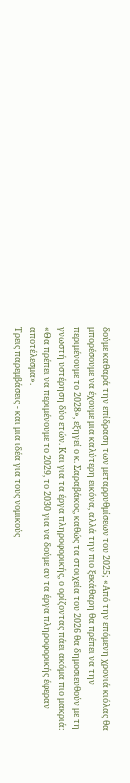δούμε καθαρά την επίδραση των μεταρρυθμίσεων του 2025; «Από την επόμενη χρονιά κιόλας θα μπορέσουμε να έχουμε μια καλύτερη εικόνα, αλλά την πιο ξεκάθαρη θα πρέπει να την περιμένουμε το 2028», εξηγεί ο κ. Σαραβάκος, καθώς τα στοιχεία του 2026 θα δημοσιευθούν με τη γνωστή υστέρηση δύο ετών. Και για τα έργα πληροφορικής, ο ορίζοντας πάει ακόμα πιο μακριά: «Θα πρέπει να περιμένουμε το 2029, το 2030 για να δούμε αν τα έργα πληροφορικής έφεραν αποτέλεσμα».
Τρεις παρεμβάσεις - και μια ιδέα για τους νομικούς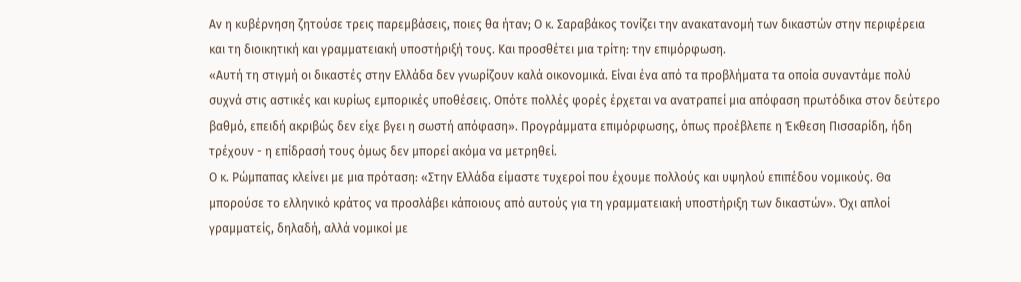Αν η κυβέρνηση ζητούσε τρεις παρεμβάσεις, ποιες θα ήταν; Ο κ. Σαραβάκος τονίζει την ανακατανομή των δικαστών στην περιφέρεια και τη διοικητική και γραμματειακή υποστήριξή τους. Και προσθέτει μια τρίτη: την επιμόρφωση.
«Αυτή τη στιγμή οι δικαστές στην Ελλάδα δεν γνωρίζουν καλά οικονομικά. Είναι ένα από τα προβλήματα τα οποία συναντάμε πολύ συχνά στις αστικές και κυρίως εμπορικές υποθέσεις. Οπότε πολλές φορές έρχεται να ανατραπεί μια απόφαση πρωτόδικα στον δεύτερο βαθμό, επειδή ακριβώς δεν είχε βγει η σωστή απόφαση». Προγράμματα επιμόρφωσης, όπως προέβλεπε η Έκθεση Πισσαρίδη, ήδη τρέχουν - η επίδρασή τους όμως δεν μπορεί ακόμα να μετρηθεί.
Ο κ. Ρώμπαπας κλείνει με μια πρόταση: «Στην Ελλάδα είμαστε τυχεροί που έχουμε πολλούς και υψηλού επιπέδου νομικούς. Θα μπορούσε το ελληνικό κράτος να προσλάβει κάποιους από αυτούς για τη γραμματειακή υποστήριξη των δικαστών». Όχι απλοί γραμματείς, δηλαδή, αλλά νομικοί με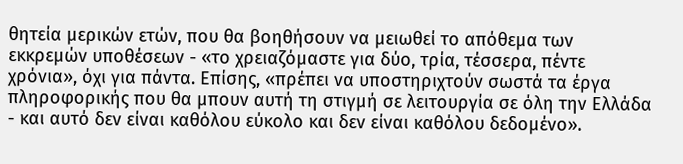θητεία μερικών ετών, που θα βοηθήσουν να μειωθεί το απόθεμα των εκκρεμών υποθέσεων - «το χρειαζόμαστε για δύο, τρία, τέσσερα, πέντε χρόνια», όχι για πάντα. Επίσης, «πρέπει να υποστηριχτούν σωστά τα έργα πληροφορικής που θα μπουν αυτή τη στιγμή σε λειτουργία σε όλη την Ελλάδα - και αυτό δεν είναι καθόλου εύκολο και δεν είναι καθόλου δεδομένο».